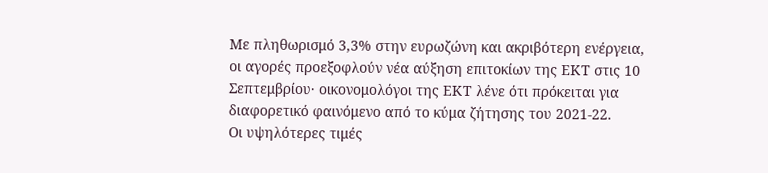Με πληθωρισμό 3,3% στην ευρωζώνη και ακριβότερη ενέργεια, οι αγορές προεξοφλούν νέα αύξηση επιτοκίων της ΕΚΤ στις 10 Σεπτεμβρίου· οικονομολόγοι της ΕΚΤ λένε ότι πρόκειται για διαφορετικό φαινόμενο από το κύμα ζήτησης του 2021-22.
Οι υψηλότερες τιμές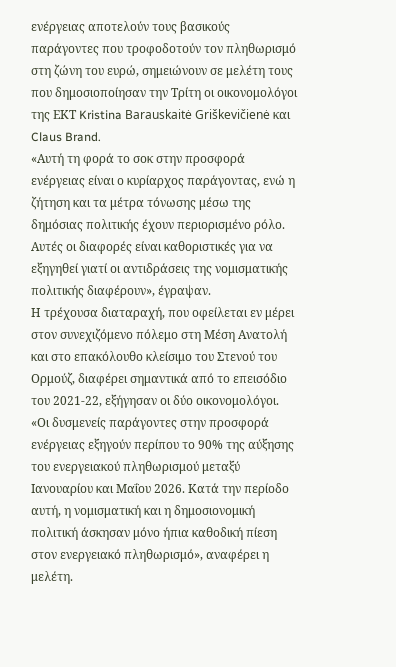ενέργειας αποτελούν τους βασικούς παράγοντες που τροφοδοτούν τον πληθωρισμό στη ζώνη του ευρώ, σημειώνουν σε μελέτη τους που δημοσιοποίησαν την Τρίτη οι οικονομολόγοι της ΕΚΤ Kristina Barauskaitė Griškevičienė και Claus Brand.
«Αυτή τη φορά το σοκ στην προσφορά ενέργειας είναι ο κυρίαρχος παράγοντας, ενώ η ζήτηση και τα μέτρα τόνωσης μέσω της δημόσιας πολιτικής έχουν περιορισμένο ρόλο. Αυτές οι διαφορές είναι καθοριστικές για να εξηγηθεί γιατί οι αντιδράσεις της νομισματικής πολιτικής διαφέρουν», έγραψαν.
Η τρέχουσα διαταραχή, που οφείλεται εν μέρει στον συνεχιζόμενο πόλεμο στη Μέση Ανατολή και στο επακόλουθο κλείσιμο του Στενού του Ορμούζ, διαφέρει σημαντικά από το επεισόδιο του 2021-22, εξήγησαν οι δύο οικονομολόγοι.
«Οι δυσμενείς παράγοντες στην προσφορά ενέργειας εξηγούν περίπου το 90% της αύξησης του ενεργειακού πληθωρισμού μεταξύ Ιανουαρίου και Μαΐου 2026. Κατά την περίοδο αυτή, η νομισματική και η δημοσιονομική πολιτική άσκησαν μόνο ήπια καθοδική πίεση στον ενεργειακό πληθωρισμό», αναφέρει η μελέτη.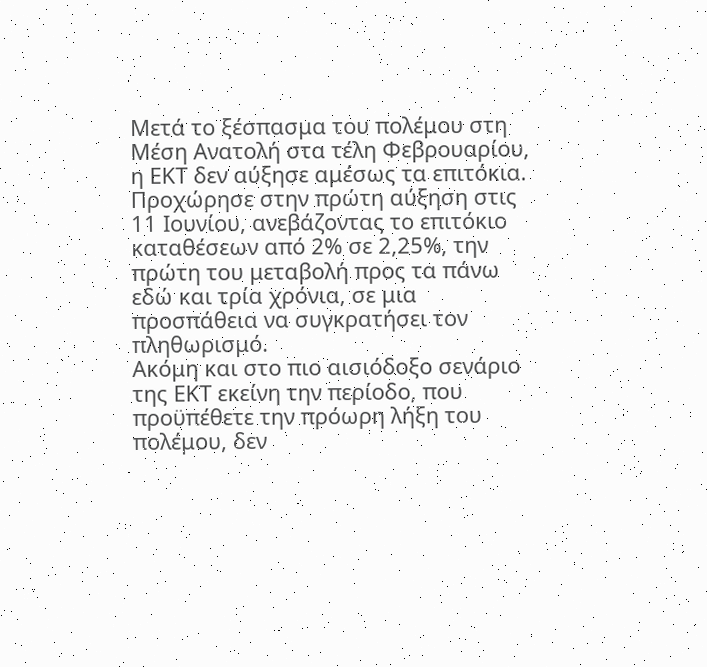Μετά το ξέσπασμα του πολέμου στη Μέση Ανατολή στα τέλη Φεβρουαρίου, η ΕΚΤ δεν αύξησε αμέσως τα επιτόκια. Προχώρησε στην πρώτη αύξηση στις 11 Ιουνίου, ανεβάζοντας το επιτόκιο καταθέσεων από 2% σε 2,25%, την πρώτη του μεταβολή προς τα πάνω εδώ και τρία χρόνια, σε μια προσπάθεια να συγκρατήσει τον πληθωρισμό.
Ακόμη και στο πιο αισιόδοξο σενάριο της ΕΚΤ εκείνη την περίοδο, που προϋπέθετε την πρόωρη λήξη του πολέμου, δεν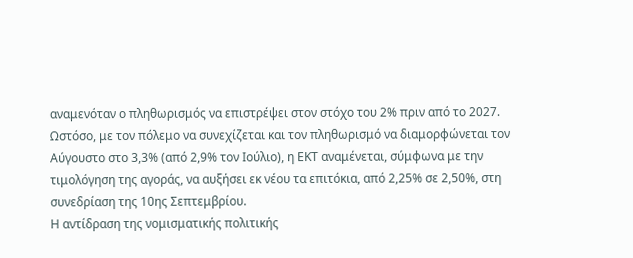αναμενόταν ο πληθωρισμός να επιστρέψει στον στόχο του 2% πριν από το 2027.
Ωστόσο, με τον πόλεμο να συνεχίζεται και τον πληθωρισμό να διαμορφώνεται τον Αύγουστο στο 3,3% (από 2,9% τον Ιούλιο), η ΕΚΤ αναμένεται, σύμφωνα με την τιμολόγηση της αγοράς, να αυξήσει εκ νέου τα επιτόκια, από 2,25% σε 2,50%, στη συνεδρίαση της 10ης Σεπτεμβρίου.
Η αντίδραση της νομισματικής πολιτικής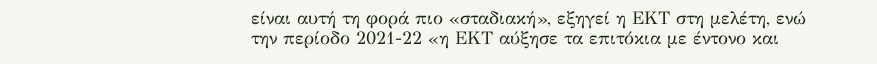είναι αυτή τη φορά πιο «σταδιακή», εξηγεί η ΕΚΤ στη μελέτη, ενώ την περίοδο 2021-22 «η ΕΚΤ αύξησε τα επιτόκια με έντονο και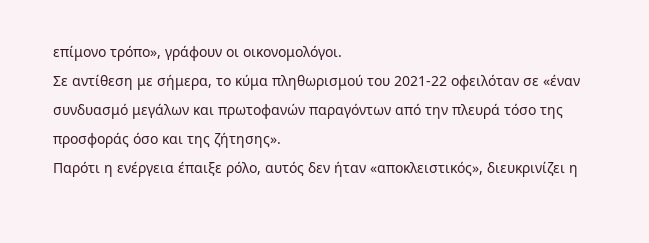επίμονο τρόπο», γράφουν οι οικονομολόγοι.
Σε αντίθεση με σήμερα, το κύμα πληθωρισμού του 2021-22 οφειλόταν σε «έναν συνδυασμό μεγάλων και πρωτοφανών παραγόντων από την πλευρά τόσο της προσφοράς όσο και της ζήτησης».
Παρότι η ενέργεια έπαιξε ρόλο, αυτός δεν ήταν «αποκλειστικός», διευκρινίζει η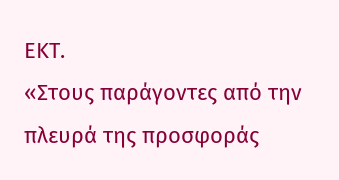ΕΚΤ.
«Στους παράγοντες από την πλευρά της προσφοράς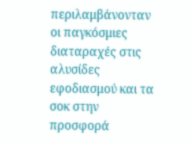περιλαμβάνονταν οι παγκόσμιες διαταραχές στις αλυσίδες εφοδιασμού και τα σοκ στην προσφορά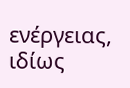ενέργειας, ιδίως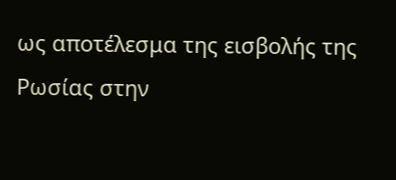ως αποτέλεσμα της εισβολής της Ρωσίας στην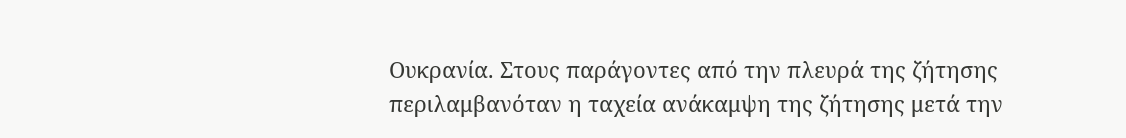Ουκρανία. Στους παράγοντες από την πλευρά της ζήτησης περιλαμβανόταν η ταχεία ανάκαμψη της ζήτησης μετά την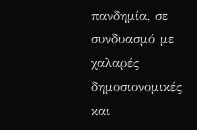πανδημία, σε συνδυασμό με χαλαρές δημοσιονομικές και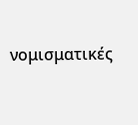νομισματικές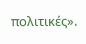πολιτικές».